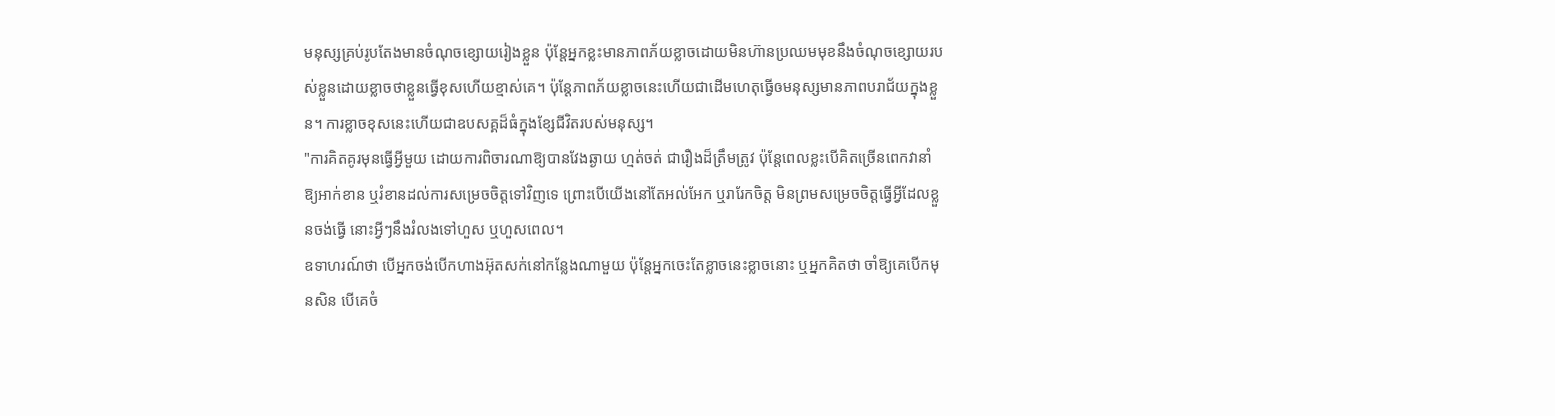មនុស្សគ្រប់រូបតែងមានចំណុចខ្សោយរៀងខ្លួន ប៉ុន្តែអ្នកខ្លះមានភាពភ័យខ្លាចដោយមិនហ៊ានប្រឈមមុខនឹងចំណុចខ្សោយរបស់ខ្លួនដោយខ្លាចថាខ្លួនធ្វើខុសហើយខ្មាស់គេ។ ប៉ុន្តែភាពភ័យខ្លាចនេះហើយជាដើមហេតុធ្វើឲមនុស្សមានភាពបរាជ័យក្នុងខ្លួន។ ការខ្លាចខុសនេះហើយជាឧបសគ្គដ៏ធំក្នុងខ្សែជីវិតរបស់មនុស្ស។
"ការគិតគូរមុនធ្វើអ្វីមួយ ដោយការពិចារណាឱ្យបានវែងឆ្ងាយ ហ្មត់ចត់ ជារឿងដ៏ត្រឹមត្រូវ ប៉ុន្តែពេលខ្លះបើគិតច្រើនពេកវានាំឱ្យអាក់ខាន ឬរំខានដល់ការសម្រេចចិត្តទៅវិញទេ ព្រោះបើយើងនៅតែអល់អែក ឬរារែកចិត្ត មិនព្រមសម្រេចចិត្តធ្វើអ្វីដែលខ្លួនចង់ធ្វើ នោះអ្វីៗនឹងរំលងទៅហួស ឬហួសពេល។
ឧទាហរណ៍ថា បើអ្នកចង់បើកហាងអ៊ុតសក់នៅកន្លែងណាមួយ ប៉ុន្តែអ្នកចេះតែខ្លាចនេះខ្លាចនោះ ឬអ្នកគិតថា ចាំឱ្យគេបើកមុនសិន បើគេចំ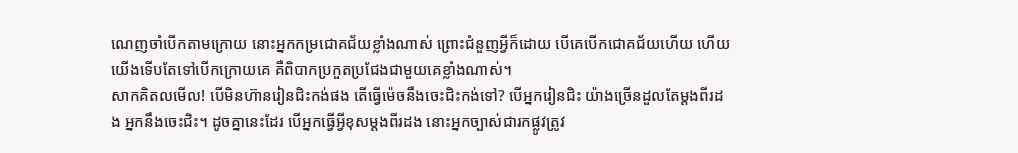ណេញចាំបើកតាមក្រោយ នោះអ្នកកម្រជោគជ័យខ្លាំងណាស់ ព្រោះជំនួញអ្វីក៏ដោយ បើគេបើកជោគជ័យហើយ ហើយយើងទើបតែទៅបើកក្រោយគេ គឺពិបាកប្រកួតប្រជែងជាមួយគេខ្លាំងណាស់។
សាកគិតលមើល! បើមិនហ៊ានរៀនជិះកង់ផង តើធ្វើម៉េចនឹងចេះជិះកង់ទៅ? បើអ្នករៀនជិះ យ៉ាងច្រើនដួលតែម្ដងពីរដង អ្នកនឹងចេះជិះ។ ដូចគ្នានេះដែរ បើអ្នកធ្វើអ្វីខុសម្ដងពីរដង នោះអ្នកច្បាស់ជារកផ្លូវត្រូវ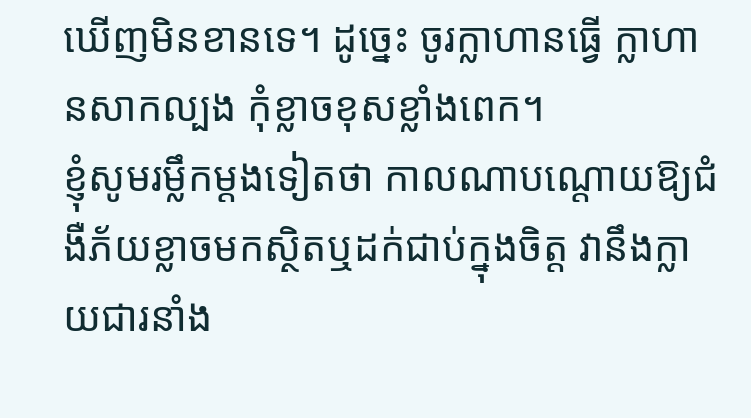ឃើញមិនខានទេ។ ដូច្នេះ ចូរក្លាហានធ្វើ ក្លាហានសាកល្បង កុំខ្លាចខុសខ្លាំងពេក។
ខ្ញុំសូមរម្លឹកម្ដងទៀតថា កាលណាបណ្តោយឱ្យជំងឺភ័យខ្លាចមកស្ថិតឬដក់ជាប់ក្នុងចិត្ត វានឹងក្លាយជារនាំង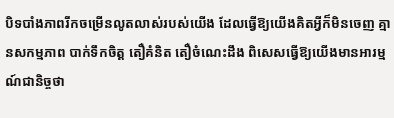បិទបាំងភាពរីកចម្រើនលូតលាស់របស់យើង ដែលធ្វើឱ្យយើងគិតអ្វីក៏មិនចេញ គ្មានសកម្មភាព បាក់ទឹកចិត្ត តឿគំនិត តឿចំណេះដឹង ពិសេសធ្វើឱ្យយើងមានអារម្មណ៍ជានិច្ចថា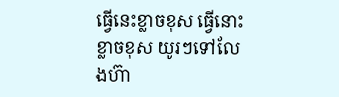ធ្វើនេះខ្លាចខុស ធ្វើនោះខ្លាចខុស យូរៗទៅលែងហ៊ា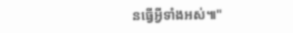នធ្វើអ្វីទាំងអស់៕"